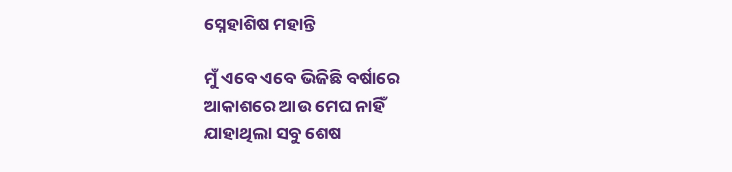ସ୍ନେହାଶିଷ ମହାନ୍ତି

ମୁଁ ଏବେ ଏବେ ଭିଜିଛି ବର୍ଷାରେ
ଆକାଶରେ ଆଉ ମେଘ ନାହିଁ
ଯାହାଥିଲା ସବୁ ଶେଷ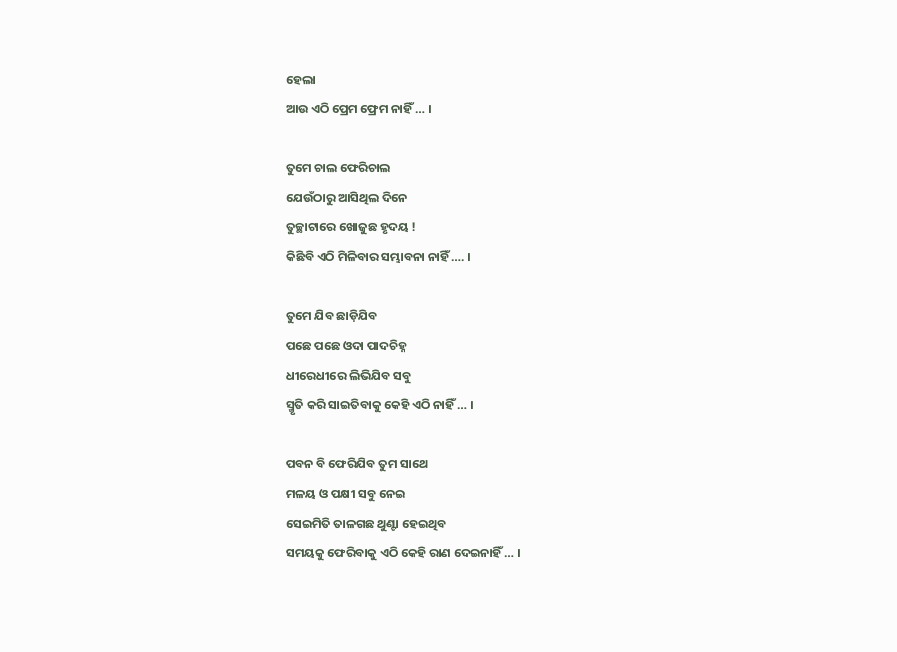ହେଲା
ଆଉ ଏଠି ପ୍ରେମ ଫ୍ରେମ ନାହିଁ … ।

ତୁମେ ଚାଲ ଫେରିଚାଲ
ଯେଉଁଠାରୁ ଆସିଥିଲ ଦିନେ
ତୁଚ୍ଛାଟାରେ ଖୋଜୁଛ ହୃଦୟ !
କିଛିବି ଏଠି ମିଳିବାର ସମ୍ଭାବନା ନାହିଁ …. ।

ତୁମେ ଯିବ ଛାଡ଼ିଯିବ
ପଛେ ପଛେ ଓଦା ପାଦଚିହ୍ନ
ଧୀରେଧୀରେ ଲିଭିଯିବ ସବୁ
ସ୍ମୃତି କରି ସାଇତିବାକୁ କେହି ଏଠି ନାହିଁ … ।

ପବନ ବି ଫେରିଯିବ ତୁମ ସାଥେ
ମଳୟ ଓ ପକ୍ଷୀ ସବୁ ନେଇ
ସେଇମିତି ତାଳଗଛ ଥୁଣ୍ଟା ହେଇଥିବ
ସମୟକୁ ଫେରିବାକୁ ଏଠି କେହି ରାଣ ଦେଇନାହିଁ … ।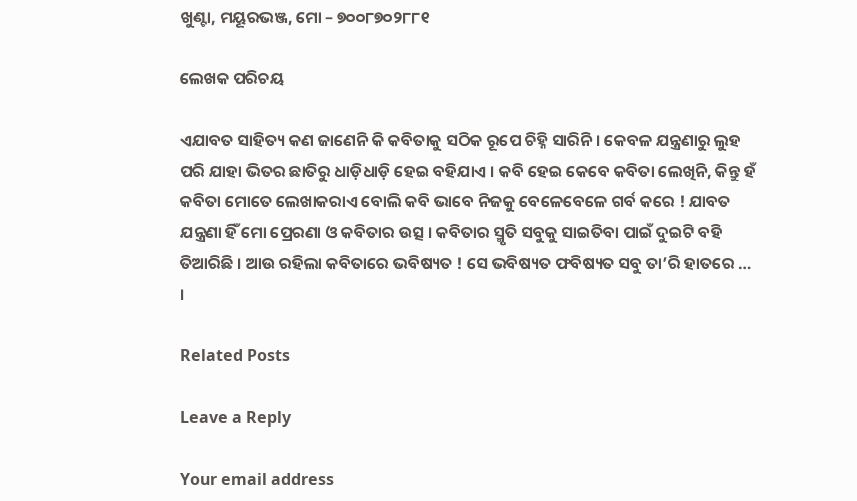ଖୁଣ୍ଟା, ମୟୂରଭଞ୍ଜ, ମୋ – ୭୦୦୮୭୦୨୮୮୧

ଲେଖକ ପରିଚୟ

ଏଯାବତ ସାହିତ୍ୟ କଣ ଜାଣେନି କି କବିତାକୁ ସଠିକ ରୂପେ ଚିହ୍ନି ସାରିନି । କେବଳ ଯନ୍ତ୍ରଣାରୁ ଲୁହ ପରି ଯାହା ଭିତର ଛାତିରୁ ଧାଡ଼ିଧାଡ଼ି ହେଇ ବହିଯାଏ । କବି ହେଇ କେବେ କବିତା ଲେଖିନି, କିନ୍ତୁ ହଁ କବିତା ମୋତେ ଲେଖାକରାଏ ବୋଲି କବି ଭାବେ ନିଜକୁ ବେଳେବେଳେ ଗର୍ବ କରେ ! ଯାବତ ଯନ୍ତ୍ରଣା ହିଁ ମୋ ପ୍ରେରଣା ଓ କବିତାର ଉତ୍ସ । କବିତାର ସ୍ମୃତି ସବୁକୁ ସାଇତିବା ପାଇଁ ଦୁଇଟି ବହି ତିଆରିଛି । ଆଉ ରହିଲା କବିତାରେ ଭବିଷ୍ୟତ ! ସେ ଭବିଷ୍ୟତ ଫବିଷ୍ୟତ ସବୁ ତା’ରି ହାତରେ … ।

Related Posts

Leave a Reply

Your email address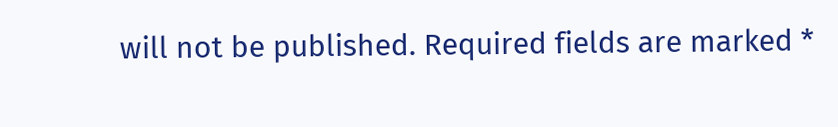will not be published. Required fields are marked *